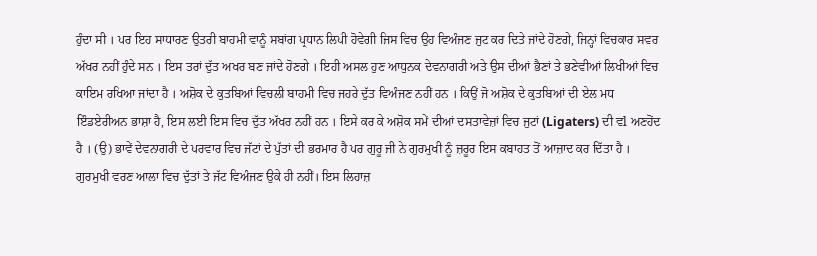ਹੁੰਦਾ ਸੀ । ਪਰ ਇਹ ਸਾਧਾਰਣ ਉਤਰੀ ਬਾਹਮੀ ਵਾਨੂੰ ਸਬਾਂਗ ਪ੍ਰਧਾਨ ਲਿਪੀ ਹੋਵੇਗੀ ਜਿਸ ਵਿਚ ਉਹ ਵਿਅੰਜਣ ਜੁਟ ਕਰ ਦਿਤੇ ਜਾਂਦੇ ਹੋਣਗੇ, ਜਿਨ੍ਹਾਂ ਵਿਚਕਾਰ ਸਵਰ ਅੱਖਰ ਨਹੀਂ ਹੁੰਦੇ ਸਨ । ਇਸ ਤਰਾਂ ਦੁੱਤ ਅਖਰ ਬਣ ਜਾਂਦੇ ਹੋਣਗੇ । ਇਹੀ ਅਸਲ ਹੁਣ ਆਧੁਨਕ ਦੇਵਨਾਗਰੀ ਅਤੇ ਉਸ ਦੀਆਂ ਭੈਣਾਂ ਤੇ ਭਣੇਵੀਆਂ ਲਿਖੀਆਂ ਵਿਚ ਕਾਇਮ ਰਖਿਆ ਜਾਂਦਾ ਹੈ । ਅਸ਼ੋਕ ਦੇ ਕੁਤਬਿਆਂ ਵਿਚਲੀ ਬਾਹਮੀ ਵਿਚ ਜਹਰੇ ਦੁੱਤ ਵਿਅੰਜਣ ਨਹੀਂ ਹਨ । ਕਿਉਂ ਜੋ ਅਸ਼ੋਕ ਦੇ ਕੁਤਬਿਆਂ ਦੀ ਏਲ ਮਧ ਇੰਡਏਰੀਅਨ ਭਾਸ਼ਾ ਹੈ, ਇਸ ਲਈ ਇਸ ਵਿਚ ਦੁੱਤ ਅੱਖਰ ਨਹੀਂ ਹਨ । ਇਸੇ ਕਰ ਕੇ ਅਸ਼ੋਕ ਸਮੇਂ ਦੀਆਂ ਦਸਤਾਵੇਜ਼ਾਂ ਵਿਚ ਜੁਟਾਂ (Ligaters) ਦੀ ਵl ਅਣਹੋਂਦ ਹੈ । (ਉ) ਭਾਵੇਂ ਦੇਵਨਾਗਰੀ ਦੇ ਪਰਵਾਰ ਵਿਚ ਜੱਟਾਂ ਦੇ ਪੁੱਤਾਂ ਦੀ ਭਰਮਾਰ ਹੈ ਪਰ ਗੁਰੂ ਜੀ ਨੇ ਗੁਰਮੁਖੀ ਨੂੰ ਜ਼ਰੂਰ ਇਸ ਕਬਾਹਤ ਤੋਂ ਆਜ਼ਾਦ ਕਰ ਦਿੱਤਾ ਹੈ । ਗੁਰਮੁਖੀ ਵਰਣ ਆਲਾ ਵਿਚ ਦੁੱਤਾਂ ਤੇ ਜੱਟ ਵਿਅੰਜਣ ਉਕੇ ਹੀ ਨਹੀਂ। ਇਸ ਲਿਹਾਜ਼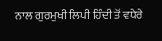ਨਾਲ ਗੁਰਮੁਖੀ ਲਿਪੀ ਹਿੰਦੀ ਤੋਂ ਵਧੇਰੇ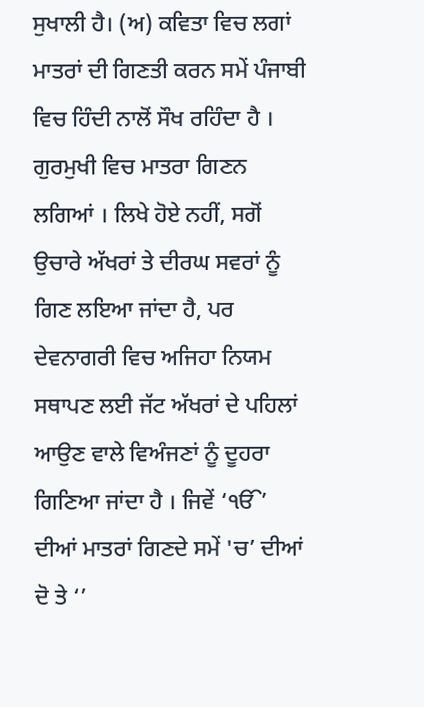ਸੁਖਾਲੀ ਹੈ। (ਅ) ਕਵਿਤਾ ਵਿਚ ਲਗਾਂ ਮਾਤਰਾਂ ਦੀ ਗਿਣਤੀ ਕਰਨ ਸਮੇਂ ਪੰਜਾਬੀ ਵਿਚ ਹਿੰਦੀ ਨਾਲੋਂ ਸੌਖ ਰਹਿੰਦਾ ਹੈ । ਗੁਰਮੁਖੀ ਵਿਚ ਮਾਤਰਾ ਗਿਣਨ ਲਗਿਆਂ । ਲਿਖੇ ਹੋਏ ਨਹੀਂ, ਸਗੋਂ ਉਚਾਰੇ ਅੱਖਰਾਂ ਤੇ ਦੀਰਘ ਸਵਰਾਂ ਨੂੰ ਗਿਣ ਲਇਆ ਜਾਂਦਾ ਹੈ, ਪਰ ਦੇਵਨਾਗਰੀ ਵਿਚ ਅਜਿਹਾ ਨਿਯਮ ਸਥਾਪਣ ਲਈ ਜੱਟ ਅੱਖਰਾਂ ਦੇ ਪਹਿਲਾਂ ਆਉਣ ਵਾਲੇ ਵਿਅੰਜਣਾਂ ਨੂੰ ਦੂਹਰਾ ਗਿਣਿਆ ਜਾਂਦਾ ਹੈ । ਜਿਵੇਂ ‘ੴ’ ਦੀਆਂ ਮਾਤਰਾਂ ਗਿਣਦੇ ਸਮੇਂ 'ਚ’ ਦੀਆਂ ਦੋ ਤੇ ‘’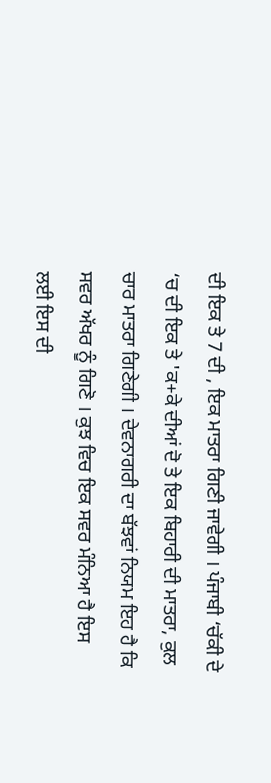ਦੀ ਇਕ ਤੇ 7 ਦੀ , ਇਕ ਮਾਤਰਾ ਗਿਣੀ ਜਾਵੇਗੀ । ਪੰਜਾਬੀ ‘ਚੱਕੀ ਦੇ ‘ਚ ਦੀ ਇਕ ਤੇ 'ਕ+ਕੇ ਦੀਆਂ ਦੋ ਤੇ ਇਕ ਬਿਹਾਰੀ ਦੀ ਮਾਤਰਾ, ਕੁਲ ਚਾਰ ਮਾਤਰਾ ਗਿਣੇਗੀ । ਦੇਵਨਾਗਰੀ ਦਾ ਬੱਝਵਾਂ ਨਿਯਮ ਇਹ ਹੈ ਕਿ ਸਵਰ ਅੱਖਰ ਨੂੰ ਗਿਣੋ । ਕੁਝ ਵਿਚ ਇਕ ਸਵਰ ਮੰਨਿਆ ਹੈ ਇਸ ਲਈ ਇਸ ਦੀ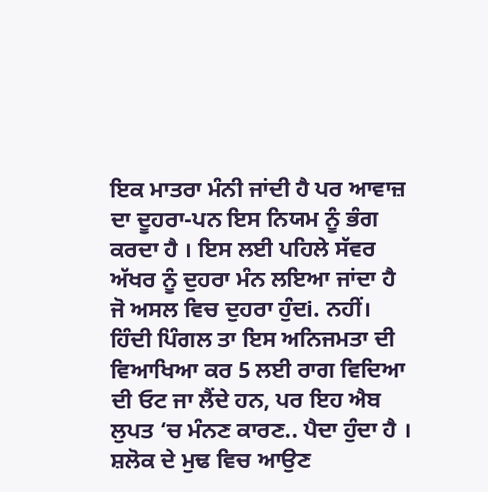ਇਕ ਮਾਤਰਾ ਮੰਨੀ ਜਾਂਦੀ ਹੈ ਪਰ ਆਵਾਜ਼ ਦਾ ਦੂਹਰਾ-ਪਨ ਇਸ ਨਿਯਮ ਨੂੰ ਭੰਗ ਕਰਦਾ ਹੈ । ਇਸ ਲਈ ਪਹਿਲੇ ਸੱਵਰ ਅੱਖਰ ਨੂੰ ਦੁਹਰਾ ਮੰਨ ਲਇਆ ਜਾਂਦਾ ਹੈ ਜੋ ਅਸਲ ਵਿਚ ਦੁਹਰਾ ਹੁੰਦi. ਨਹੀਂ। ਹਿੰਦੀ ਪਿੰਗਲ ਤਾ ਇਸ ਅਨਿਜਮਤਾ ਦੀ ਵਿਆਖਿਆ ਕਰ 5 ਲਈ ਰਾਗ ਵਿਦਿਆ ਦੀ ਓਟ ਜਾ ਲੈਂਦੇ ਹਨ, ਪਰ ਇਹ ਐਬ ਲੁਪਤ ‘ਚ ਮੰਨਣ ਕਾਰਣ.. ਪੈਦਾ ਹੁੰਦਾ ਹੈ । ਸ਼ਲੋਕ ਦੇ ਮੁਢ ਵਿਚ ਆਉਣ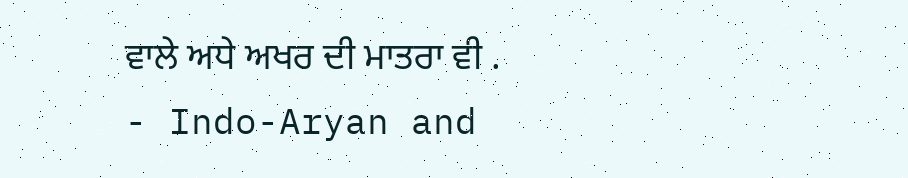ਵਾਲੇ ਅਧੇ ਅਖਰ ਦੀ ਮਾਤਰਾ ਵੀ .
- Indo-Aryan and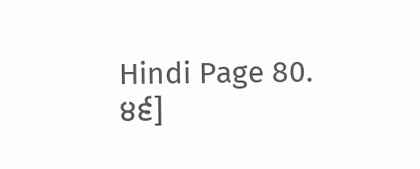Hindi Page 80.
੪੬]